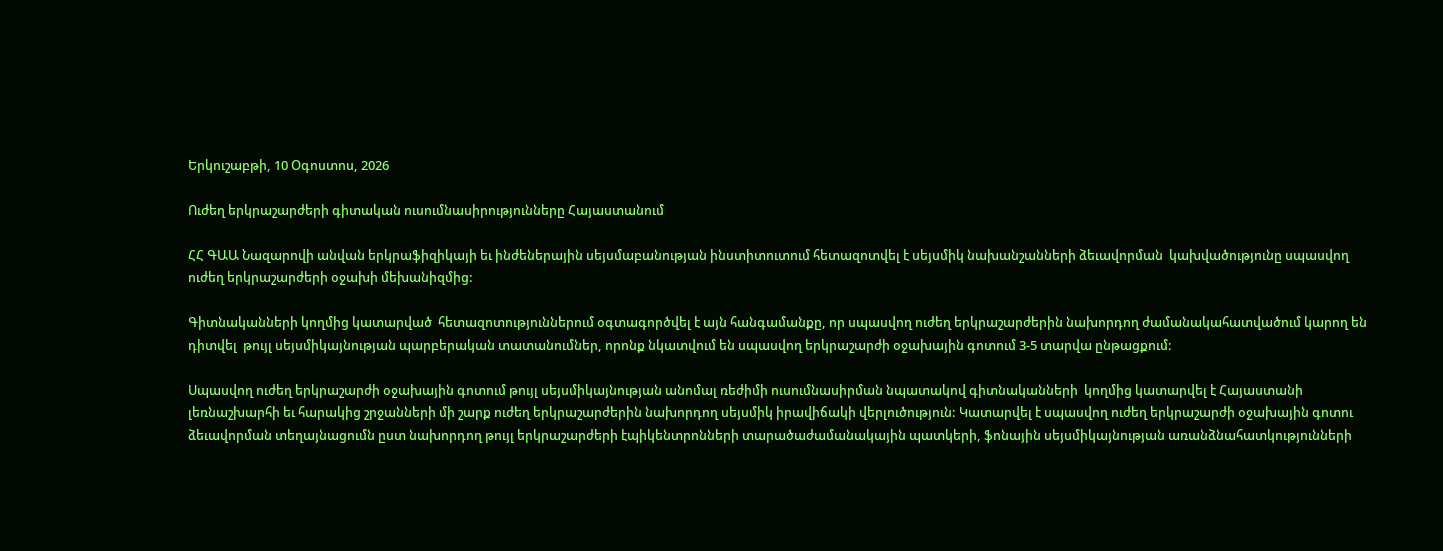Երկուշաբթի, 10 Օգոստոս, 2026

Ուժեղ երկրաշարժերի գիտական ուսումնասիրությունները Հայաստանում

ՀՀ ԳԱԱ Նազարովի անվան երկրաֆիզիկայի եւ ինժեներային սեյսմաբանության ինստիտուտում հետազոտվել է սեյսմիկ նախանշանների ձեւավորման  կախվածությունը սպասվող ուժեղ երկրաշարժերի օջախի մեխանիզմից:

Գիտնականների կողմից կատարված  հետազոտություններում օգտագործվել է այն հանգամանքը, որ սպասվող ուժեղ երկրաշարժերին նախորդող ժամանակահատվածում կարող են դիտվել  թույլ սեյսմիկայնության պարբերական տատանումներ, որոնք նկատվում են սպասվող երկրաշարժի օջախային գոտում 3-5 տարվա ընթացքում:

Սպասվող ուժեղ երկրաշարժի օջախային գոտում թույլ սեյսմիկայնության անոմալ ռեժիմի ուսումնասիրման նպատակով գիտնականների  կողմից կատարվել է Հայաստանի լեռնաշխարհի եւ հարակից շրջանների մի շարք ուժեղ երկրաշարժերին նախորդող սեյսմիկ իրավիճակի վերլուծություն: Կատարվել է սպասվող ուժեղ երկրաշարժի օջախային գոտու ձեւավորման տեղայնացումն ըստ նախորդող թույլ երկրաշարժերի էպիկենտրոնների տարածաժամանակային պատկերի, ֆոնային սեյսմիկայնության առանձնահատկությունների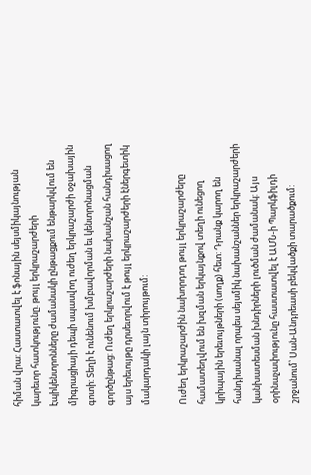հիման վրա: Հաստատվել է ֆոնային սեյսմիկայնության կարեւոր հատկությունը. թույլ երկրաշարժերի էպիկենտրոնները ժամանակի ընթացքում ենթարկվում են միգրացիայի դեպի սպասվող ուժեղ երկրաշարժի օջախային գոտի: Տեղի է ունենում խմբավորման եւ կենտրոնացման գործընթաց: Ուժեղ երկրաշարժերի նախանշան հանդիսացող այս երեւույթը դրսեւորվում է թույլ երկրաշարժերի էներգետիկ մակարդակի լայն տիրույթում:

Ուժեղ երկրաշարժին նախորդող թույլ երկրաշարժերը համատեղվում են խզման երկայնքով տեղի ունեցող կրիպային երեւույթների (սողք) հետ: Դրանք կարող են հանդիսանալ որպես սեյսմիկ նախանշաններ երկրաշարժերի կանխատեսման խնդիրների լուծման ժամանակ: Այս օրինաչափությունը հաստատվել է ԱՄՆ-ի Պարկֆիլդի շրջանում՝ Սան-Անդրեասի բեկվածքի տարածքում: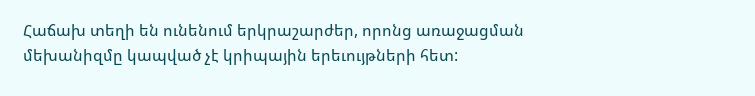Հաճախ տեղի են ունենում երկրաշարժեր, որոնց առաջացման մեխանիզմը կապված չէ կրիպային երեւույթների հետ: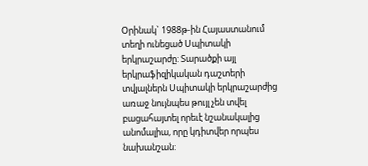Օրինակ` 1988թ-ին Հայաստանում տեղի ունեցած Սպիտակի երկրաշարժը: Տարածքի այլ երկրաֆիզիկական դաշտերի տվյալներն Սպիտակի երկրաշարժից առաջ նույնպես թույլ չեն տվել  բացահայտել որեւէ նշանակալից անոմալիա, որը կդիտվեր որպես նախանշան: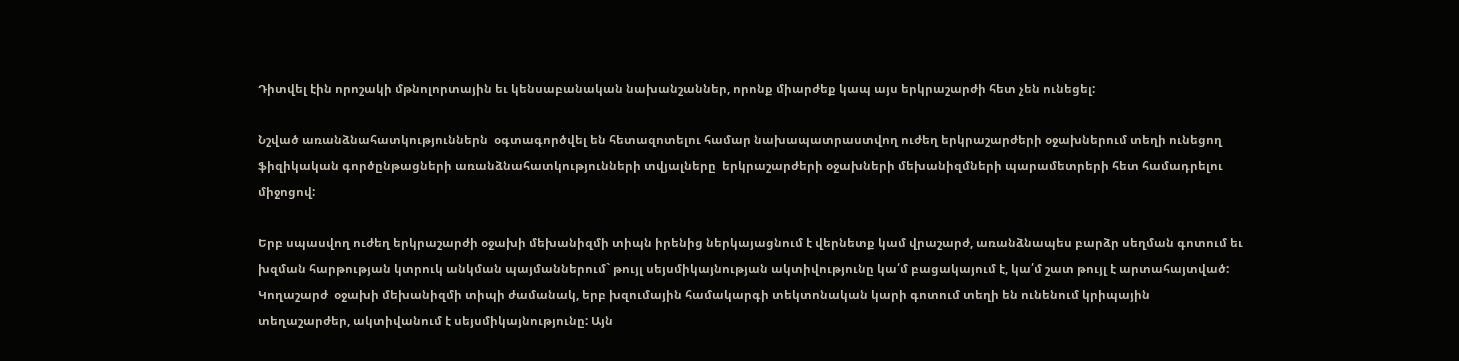Դիտվել էին որոշակի մթնոլորտային եւ կենսաբանական նախանշաններ, որոնք միարժեք կապ այս երկրաշարժի հետ չեն ունեցել:

Նշված առանձնահատկություններն  օգտագործվել են հետազոտելու համար նախապատրաստվող ուժեղ երկրաշարժերի օջախներում տեղի ունեցող ֆիզիկական գործընթացների առանձնահատկությունների տվյալները  երկրաշարժերի օջախների մեխանիզմների պարամետրերի հետ համադրելու միջոցով:

Երբ սպասվող ուժեղ երկրաշարժի օջախի մեխանիզմի տիպն իրենից ներկայացնում է վերնետք կամ վրաշարժ, առանձնապես բարձր սեղման գոտում եւ խզման հարթության կտրուկ անկման պայմաններում` թույլ սեյսմիկայնության ակտիվությունը կա՛մ բացակայում է, կա՛մ շատ թույլ է արտահայտված:  Կողաշարժ  օջախի մեխանիզմի տիպի ժամանակ, երբ խզումային համակարգի տեկտոնական կարի գոտում տեղի են ունենում կրիպային տեղաշարժեր, ակտիվանում է սեյսմիկայնությունը: Այն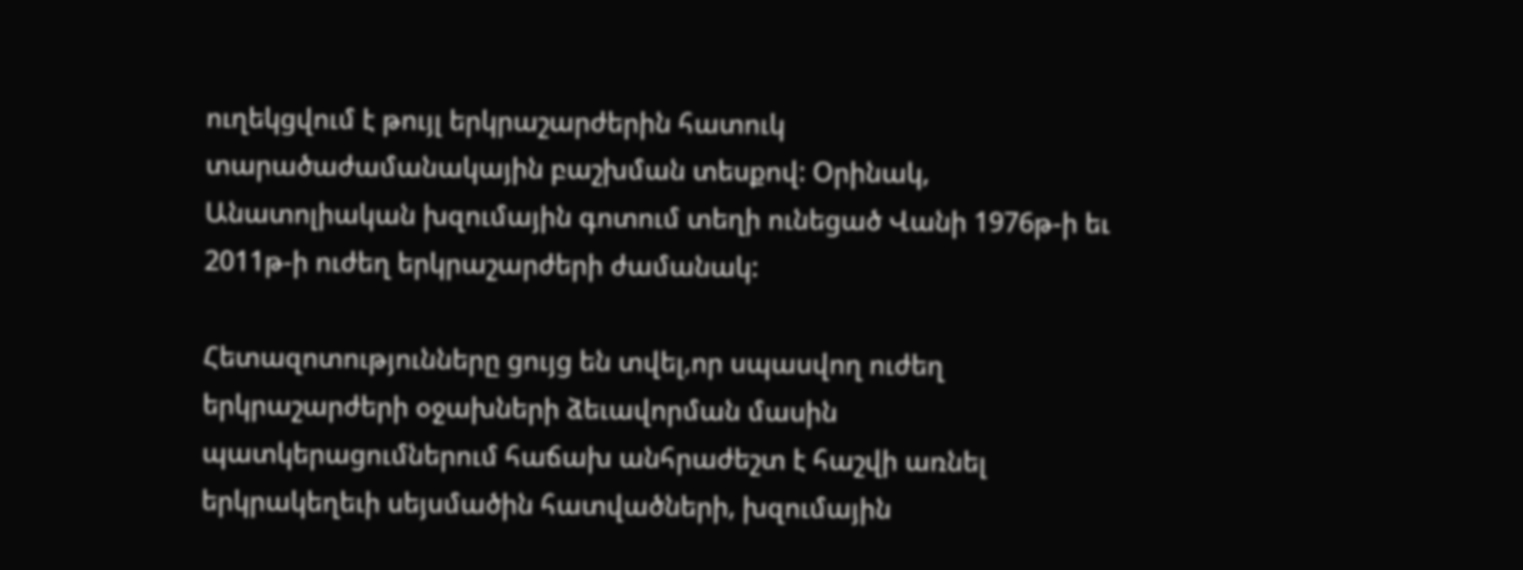ուղեկցվում է թույլ երկրաշարժերին հատուկ տարածաժամանակային բաշխման տեսքով: Օրինակ, Անատոլիական խզումային գոտում տեղի ունեցած Վանի 1976թ-ի եւ 2011թ-ի ուժեղ երկրաշարժերի ժամանակ:

Հետազոտությունները ցույց են տվել,որ սպասվող ուժեղ երկրաշարժերի օջախների ձեւավորման մասին պատկերացումներում հաճախ անհրաժեշտ է հաշվի առնել երկրակեղեւի սեյսմածին հատվածների, խզումային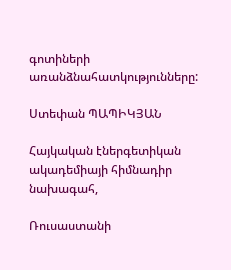գոտիների առանձնահատկությունները:

Ստեփան ՊԱՊԻԿՅԱՆ

Հայկական էներգետիկան ակադեմիայի հիմնադիր նախագահ,

Ռուսաստանի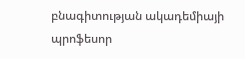բնագիտության ակադեմիայի պրոֆեսոր